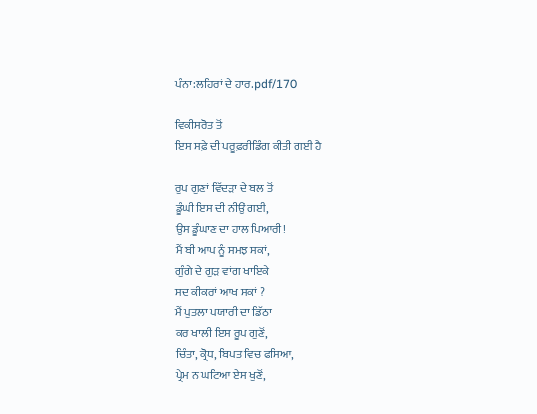ਪੰਨਾ:ਲਹਿਰਾਂ ਦੇ ਹਾਰ.pdf/170

ਵਿਕੀਸਰੋਤ ਤੋਂ
ਇਸ ਸਫ਼ੇ ਦੀ ਪਰੂਫ਼ਰੀਡਿੰਗ ਕੀਤੀ ਗਈ ਹੈ

ਰੁਪ ਗੁਣਾਂ ਵਿੱਦੜਾ ਦੇ ਬਲ ਤੋਂ
ਡੂੰਘੀ ਇਸ ਦੀ ਨੀਉਂ ਗਈ,
ਉਸ ਡੂੰਘਾਣ ਦਾ ਹਾਲ ਪਿਆਰੀ!
ਮੈਂ ਬੀ ਆਪ ਨੂੰ ਸਮਝ ਸਕਾਂ,
ਗੁੰਗੇ ਦੇ ਗੁੜ ਵਾਂਗ ਖਾਇਕੇ
ਸਦ ਕੀਕਰਾਂ ਆਖ ਸਕਾਂ ?
ਮੈਂ ਪੁਤਲਾ ਪਯਾਰੀ ਦਾ ਡਿੱਠਾ
ਕਰ ਖਾਲੀ ਇਸ ਰੂਪ ਗੁਣੋਂ,
ਚਿੰਤਾ, ਕ੍ਰੋਧ, ਬਿਪਤ ਵਿਚ ਫਸਿਆ,
ਪ੍ਰੇਮ ਨ ਘਟਿਆ ਏਸ ਖੁਣੋਂ,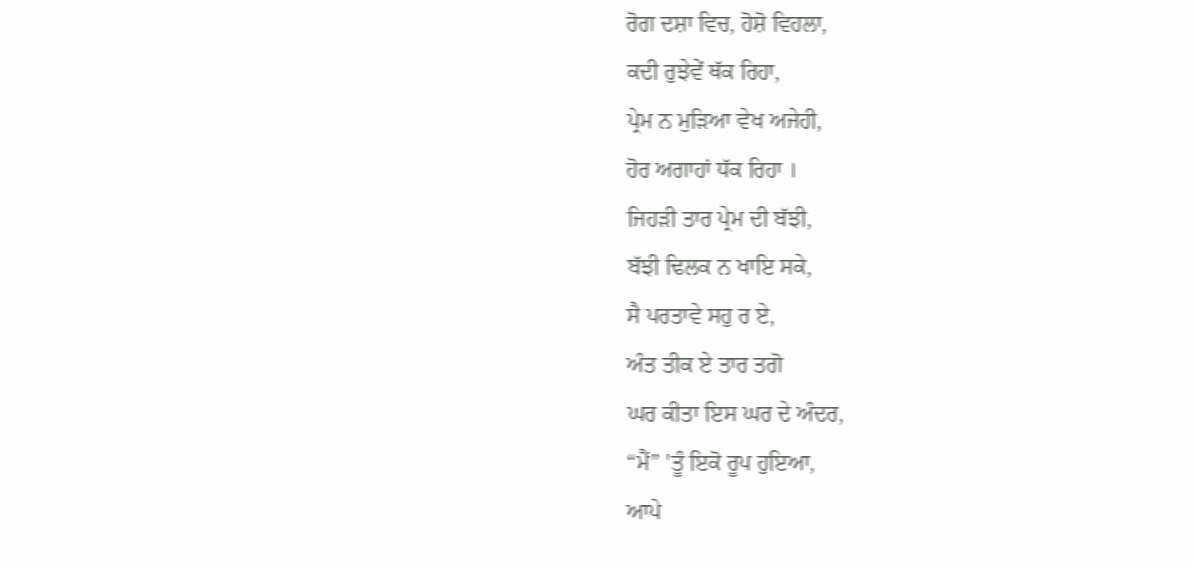ਰੋਗ ਦਸ਼ਾ ਵਿਚ, ਹੋਸ਼ੋ ਵਿਹਲਾ,
ਕਦੀ ਰੁਝੇਵੇਂ ਥੱਕ ਰਿਹਾ,
ਪ੍ਰੇਮ ਨ ਮੁੜਿਆ ਵੇਖ ਅਜੇਹੀ,
ਹੋਰ ਅਗਾਹਾਂ ਧੱਕ ਰਿਹਾ ।
ਜਿਹੜੀ ਤਾਰ ਪ੍ਰੇਮ ਦੀ ਬੱਝੀ,
ਬੱਝੀ ਢਿਲਕ ਨ ਖਾਇ ਸਕੇ,
ਸੈ ਪਰਤਾਵੇ ਸਹੁ ਰ ਏ,
ਅੰਤ ਤੀਕ ਏ ਤਾਰ ਤਗੋ
ਘਰ ਕੀਤਾ ਇਸ ਘਰ ਦੇ ਅੰਦਰ,
“ਮੈਂ” 'ਤੂੰ ਇਕੋ ਰੂਪ ਹੁਇਆ,
ਆਪੇ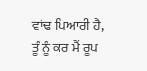ਵਾਂਢ ਪਿਆਰੀ ਹੈ,
ਤੂੰ ਨੂੰ ਕਰ ਮੈਂ ਰੂਪ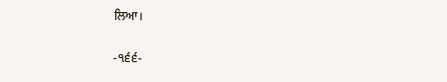ਲਿਆ।

-੧੬੬-